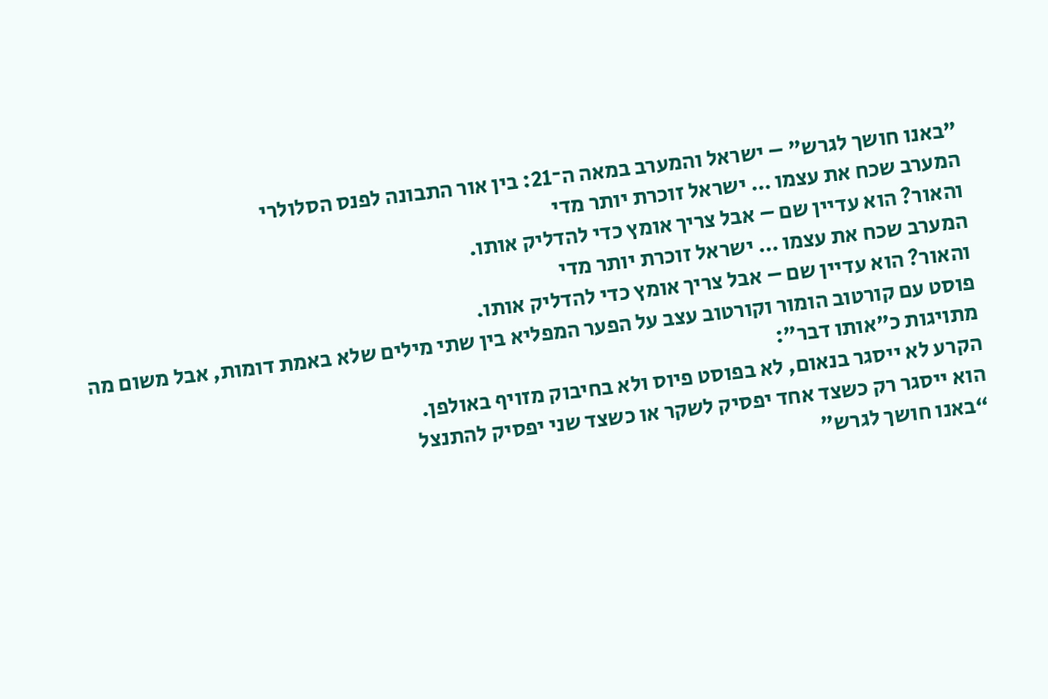"באנו חושך לגרש" – ישראל והמערב במאה ה־21: בין אור התבונה לפנס הסלולרי
המערב שכח את עצמו … ישראל זוכרת יותר מדי
והאור? הוא עדיין שם – אבל צריך אומץ כדי להדליק אותו.
המערב שכח את עצמו … ישראל זוכרת יותר מדי
והאור? הוא עדיין שם – אבל צריך אומץ כדי להדליק אותו.
פוסט עם קורטוב הומור וקורטוב עצב על הפער המפליא בין שתי מילים שלא באמת דומות, אבל משום מה מתויגות כ"אותו דבר":
הקרע לא ייסגר בנאום, לא בפוסט פיוס ולא בחיבוק מזויף באולפן.
הוא ייסגר רק כשצד אחד יפסיק לשקר או כשצד שני יפסיק להתנצל
“באנו חושך לגרש”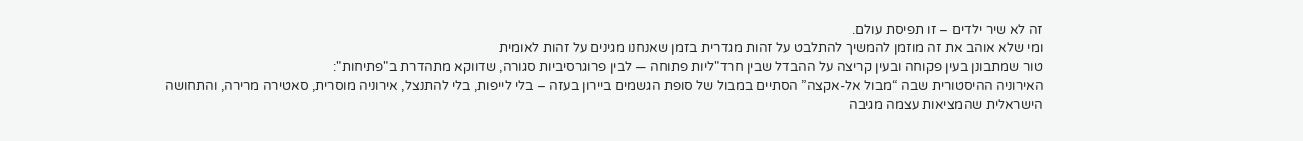זה לא שיר ילדים – זו תפיסת עולם.
ומי שלא אוהב את זה מוזמן להמשיך להתלבט על זהות מגדרית בזמן שאנחנו מגינים על זהות לאומית
טור שמתבונן בעין פקוחה ובעין קריצה על ההבדל שבין חרד"ליות פתוחה — לבין פרוגרסיביות סגורה, שדווקא מתהדרת ב"פתיחות":
האירוניה ההיסטורית שבה “מבול אל-אקצה” הסתיים במבול של סופת הגשמים ביירון בעזה – בלי לייפות, בלי להתנצל, אירוניה מוסרית, סאטירה מרירה, והתחושה הישראלית שהמציאות עצמה מגיבה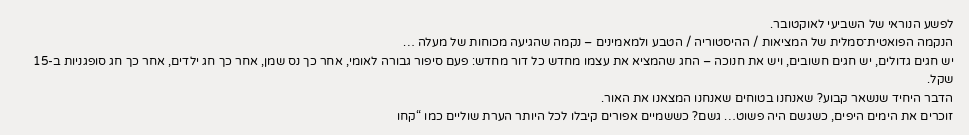לפשע הנוראי של השביעי לאוקטובר.
הנקמה הפואטית־סמלית של המציאות / ההיסטוריה / הטבע ולמאמינים – נקמה שהגיעה מכוחות של מעלה …
יש חגים גדולים, יש חגים חשובים, ויש את חנוכה – החג שהמציא את עצמו מחדש כל דור מחדש: פעם סיפור גבורה לאומי, אחר כך נס שמן, אחר כך חג ילדים, אחר כך חג סופגניות ב-15 שקל.
הדבר היחיד שנשאר קבוע? שאנחנו בטוחים שאנחנו המצאנו את האור.
זוכרים את הימים היפים, כשגשם היה פשוט… גשם? כששמיים אפורים קיבלו לכל היותר הערת שוליים כמו “קחו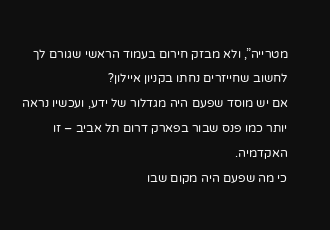מטרייה”, ולא מבזק חירום בעמוד הראשי שגורם לך לחשוב שחייזרים נחתו בקניון איילון?
אם יש מוסד שפעם היה מגדלור של ידע, ועכשיו נראה יותר כמו פנס שבור בפארק דרום תל אביב – זו האקדמיה.
כי מה שפעם היה מקום שבו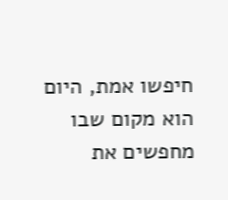חיפשו אמת, היום הוא מקום שבו מחפשים את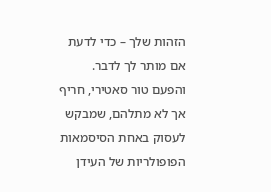הזהות שלך – כדי לדעת אם מותר לך לדבר.
והפעם טור סאטירי, חריף אך לא מתלהם, שמבקש לעסוק באחת הסיסמאות הפופולריות של העידן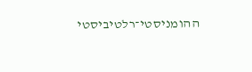ההומניסטי־רלטיביסטי